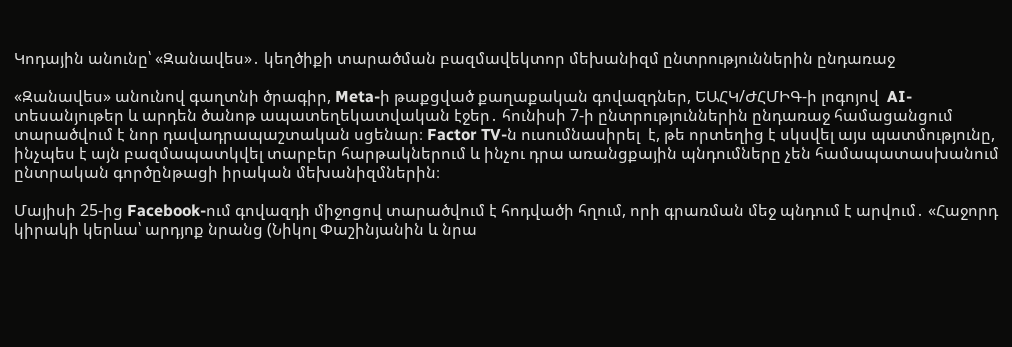Կոդային անունը՝ «Զանավես»․ կեղծիքի տարածման բազմավեկտոր մեխանիզմ ընտրություններին ընդառաջ

«Զանավես» անունով գաղտնի ծրագիր, Meta-ի թաքցված քաղաքական գովազդներ, ԵԱՀԿ/ԺՀՄԻԳ-ի լոգոյով  AI-տեսանյութեր և արդեն ծանոթ ապատեղեկատվական էջեր․ հունիսի 7-ի ընտրություններին ընդառաջ համացանցում  տարածվում է նոր դավադրապաշտական սցենար։ Factor TV-ն ուսումնասիրել  է, թե որտեղից է սկսվել այս պատմությունը, ինչպես է այն բազմապատկվել տարբեր հարթակներում և ինչու դրա առանցքային պնդումները չեն համապատասխանում ընտրական գործընթացի իրական մեխանիզմներին։

Մայիսի 25-ից Facebook-ում գովազդի միջոցով տարածվում է հոդվածի հղում, որի գրառման մեջ պնդում է արվում․ «Հաջորդ կիրակի կերևա՝ արդյոք նրանց (Նիկոլ Փաշինյանին և նրա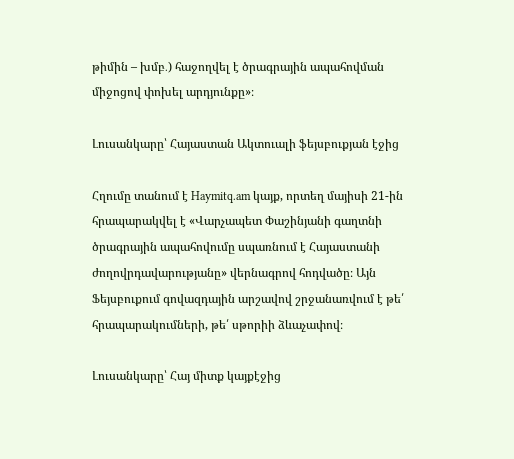թիմին – խմբ․) հաջողվել է ծրագրային ապահովման միջոցով փոխել արդյունքը»։

Լուսանկարը՝ Հայաստան Ակտուալի ֆեյսբուքյան էջից

Հղումը տանում է Haymitq.am կայք, որտեղ մայիսի 21-ին հրապարակվել է «Վարչապետ Փաշինյանի գաղտնի ծրագրային ապահովումը սպառնում է Հայաստանի ժողովրդավարությանը» վերնագրով հոդվածը։ Այն Ֆեյսբուքում գովազդային արշավով շրջանառվում է թե՛ հրապարակումների, թե՛ սթորիի ձևաչափով։

Լուսանկարը՝ Հայ միտք կայքէջից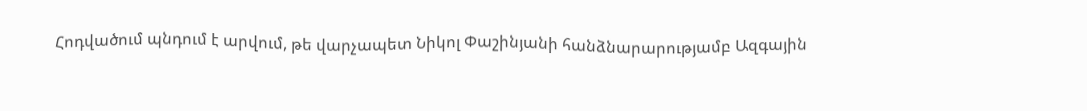Հոդվածում պնդում է արվում, թե վարչապետ Նիկոլ Փաշինյանի հանձնարարությամբ Ազգային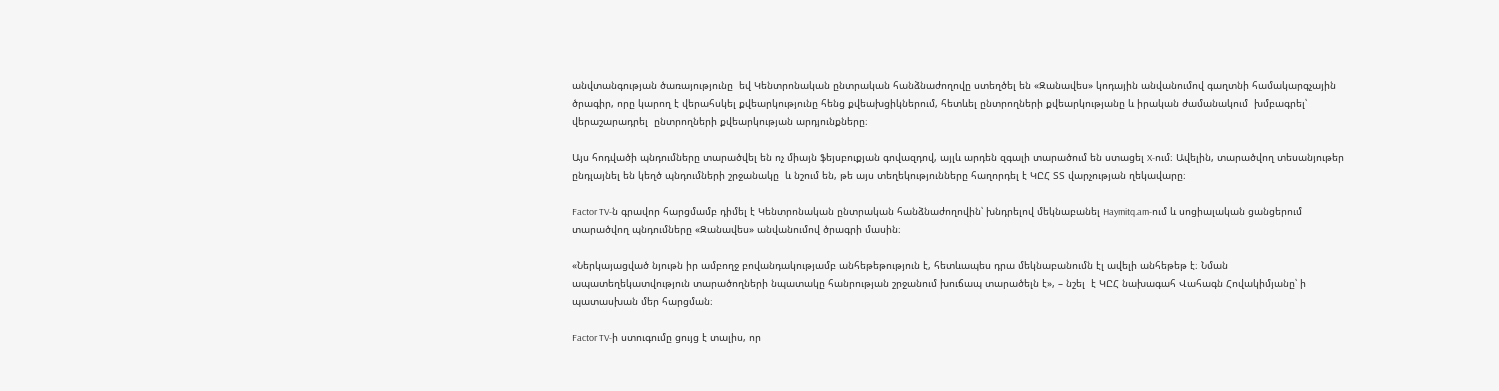անվտանգության ծառայությունը  եվ Կենտրոնական ընտրական հանձնաժողովը ստեղծել են «Զանավես» կոդային անվանումով գաղտնի համակարգչային ծրագիր, որը կարող է վերահսկել քվեարկությունը հենց քվեախցիկներում, հետևել ընտրողների քվեարկությանը և իրական ժամանակում  խմբագրել՝ վերաշարադրել  ընտրողների քվեարկության արդյունքները։

Այս հոդվածի պնդումները տարածվել են ոչ միայն ֆեյսբուքյան գովազդով, այլև արդեն զգալի տարածում են ստացել X-ում։ Ավելին, տարածվող տեսանյութեր ընդլայնել են կեղծ պնդումների շրջանակը  և նշում են, թե այս տեղեկությունները հաղորդել է ԿԸՀ ՏՏ վարչության ղեկավարը։

Factor TV-ն գրավոր հարցմամբ դիմել է Կենտրոնական ընտրական հանձնաժողովին՝ խնդրելով մեկնաբանել Haymitq.am-ում և սոցիալական ցանցերում տարածվող պնդումները «Զանավես» անվանումով ծրագրի մասին։

«Ներկայացված նյութն իր ամբողջ բովանդակությամբ անհեթեթություն է, հետևապես դրա մեկնաբանումն էլ ավելի անհեթեթ է։ Նման ապատեղեկատվություն տարածողների նպատակը հանրության շրջանում խուճապ տարածելն է», – նշել  է ԿԸՀ նախագահ Վահագն Հովակիմյանը՝ ի պատասխան մեր հարցման։

Factor TV-ի ստուգումը ցույց է տալիս, որ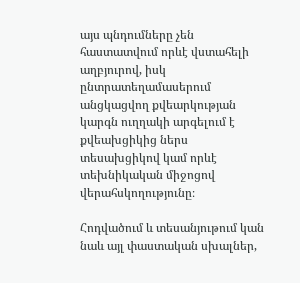այս պնդումները չեն հաստատվում որևէ վստահելի աղբյուրով, իսկ ընտրատեղամասերում անցկացվող քվեարկության կարգն ուղղակի արգելում է քվեախցիկից ներս տեսախցիկով կամ որևէ տեխնիկական միջոցով վերահսկողությունը։

Հոդվածում և տեսանյութում կան նաև այլ փաստական սխալներ,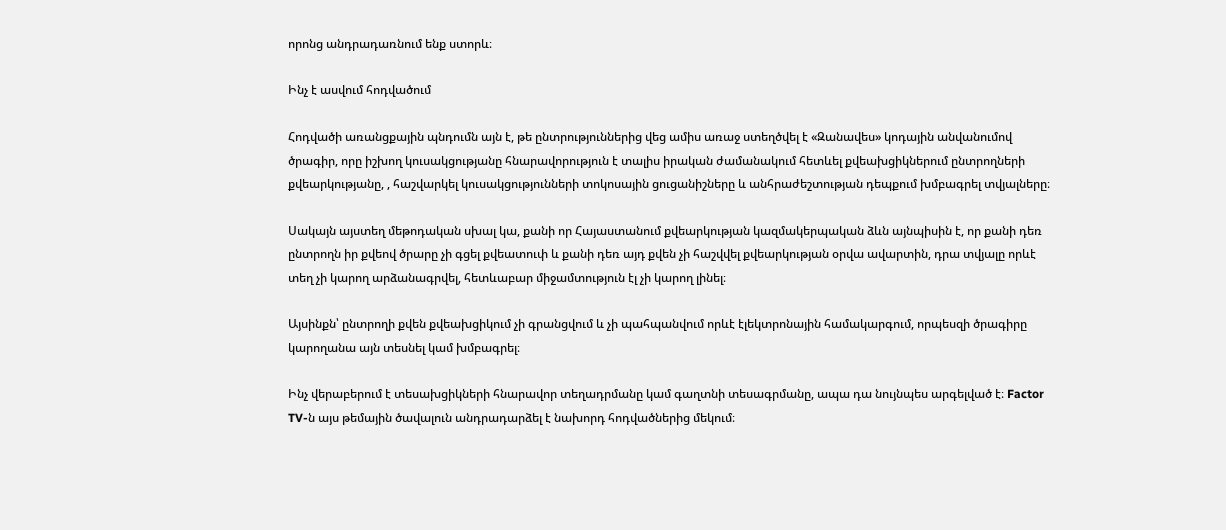որոնց անդրադառնում ենք ստորև։

Ինչ է ասվում հոդվածում

Հոդվածի առանցքային պնդումն այն է, թե ընտրություններից վեց ամիս առաջ ստեղծվել է «Զանավես» կոդային անվանումով ծրագիր, որը իշխող կուսակցությանը հնարավորություն է տալիս իրական ժամանակում հետևել քվեախցիկներում ընտրողների քվեարկությանը, , հաշվարկել կուսակցությունների տոկոսային ցուցանիշները և անհրաժեշտության դեպքում խմբագրել տվյալները։

Սակայն այստեղ մեթոդական սխալ կա, քանի որ Հայաստանում քվեարկության կազմակերպական ձևն այնպիսին է, որ քանի դեռ ընտրողն իր քվեով ծրարը չի գցել քվեատուփ և քանի դեռ այդ քվեն չի հաշվվել քվեարկության օրվա ավարտին, դրա տվյալը որևէ տեղ չի կարող արձանագրվել, հետևաբար միջամտություն էլ չի կարող լինել։

Այսինքն՝ ընտրողի քվեն քվեախցիկում չի գրանցվում և չի պահպանվում որևէ էլեկտրոնային համակարգում, որպեսզի ծրագիրը կարողանա այն տեսնել կամ խմբագրել։

Ինչ վերաբերում է տեսախցիկների հնարավոր տեղադրմանը կամ գաղտնի տեսագրմանը, ապա դա նույնպես արգելված է։ Factor TV-ն այս թեմային ծավալուն անդրադարձել է նախորդ հոդվածներից մեկում։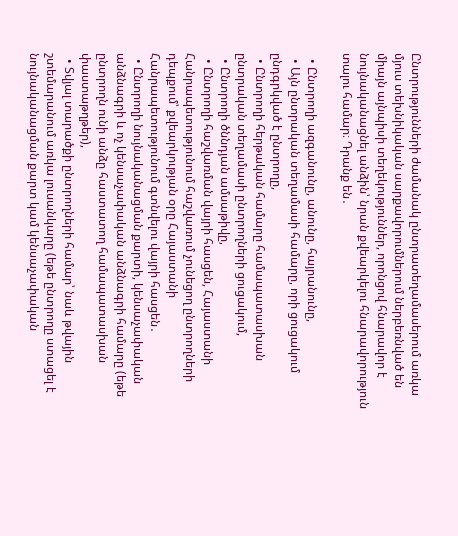Ընտրությունների ժամանակ ընտրատեղամասերում առկա մյուս տեխնիկական սարքավորումներում ներբեռնված են միայն այնպիսի տեղեկություններ, որոնցով հնարավոր է նույնականացնել անձին՝ նրան քվեարկելու հնարավորություն տալու համար։ Դրանք են․

  • Ընտրողի ազգանունը, անունը, հայրանունը,
  • Այն ընտրական տեղամասի համարը, որի ցուցակում ընդգրկված է ընտրողը,
  • Ընտրողի հերթական համարը համապատասխան ընտրական տեղամասի ընտրողների ցուցակում,
  • Ընտրողի ծննդյան ամսաթիվը,
  • Ընտրողի հաշվառման վայրի հասցեն, Հայաստանի Հանրապետությունում հաշվառում չունեցող ընտրողների դեպքում՝ քվեարկության օրը Հայաստանի Հանրապետությունում գտնվելու վայրի հասցեն․
  • Ընտրողի նույնականացման քարտի, կենսաչափական անձնագրի և ոչ կենսաչափական անձնագրի համարը (եթե ընտրողն ունի անձը հաստատող համապատասխան փաստաթղթեր),
  • Տվյալ տարածքի ընտրողների համար՝ նաև թվային շտեմարանում առկա լուսանկարը (եթե ընտրողը ստացել է նույնականացման քարտ կամ կենսաչափական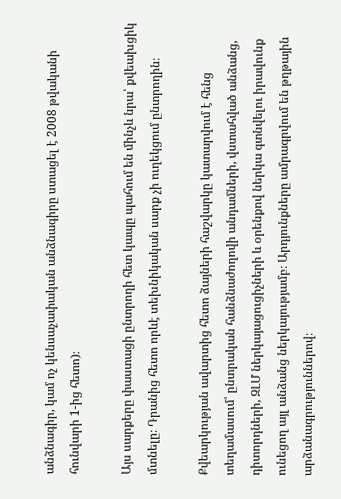անձնագիր, կամ ոչ կենսաչափական անձնագիրը ստացել է 2008 թվականի հունվարի 1-ից հետո)։

Այս սարքերը փաստացի ընտրողի հետ կապը պահում են մինչև նրա՝ քվեախցիկ մտնելը։ Դրանից հետո որևէ տեխնիկական սարք չի ուղեկցում ընտրողին։

Քվեարկության ավարտից հետո ձայների հաշվարկը կատարվում է հենց տեղամասում՝ ընտրական հանձնաժողովի անդամների, վստահված անձանց, դիտորդների, ԶԼՄ ներկայացուցիչների և օրենքով ներկա գտնվելու իրավունք ունեցող այլ անձանց ներկայությամբ։ Արդյունքները ամրագրվում են թղթային արձանագրություններով։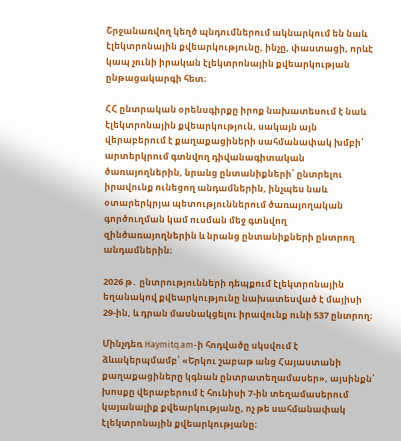Շրջանառվող կեղծ պնդումներում ակնարկում են նաև էլեկտրոնային քվեարկությունը, ինչը, փաստացի, որևէ կապ չունի իրական էլեկտրոնային քվեարկության ընթացակարգի հետ։

ՀՀ ընտրական օրենսգիրքը իրոք նախատեսում է նաև էլեկտրոնային քվեարկություն, սակայն այն վերաբերում է քաղաքացիների սահմանափակ խմբի՝ արտերկրում գտնվող դիվանագիտական ծառայողներին, նրանց ընտանիքների՝ ընտրելու իրավունք ունեցող անդամներին, ինչպես նաև օտարերկրյա պետություններում ծառայողական գործուղման կամ ուսման մեջ գտնվող զինծառայողներին և նրանց ընտանիքների ընտրող անդամներին։

2026 թ․ ընտրությունների դեպքում էլեկտրոնային եղանակով քվեարկությունը նախատեսված է մայիսի 29-ին, և դրան մասնակցելու իրավունք ունի 537 ընտրող։

Մինչդեռ Haymitq.am-ի հոդվածը սկսվում է ձևակերպմամբ՝ «Երկու շաբաթ անց Հայաստանի քաղաքացիները կգնան ընտրատեղամասեր», այսինքն՝ խոսքը վերաբերում է հունիսի 7-ին տեղամասերում կայանալիք քվեարկությանը, ոչ թե սահմանափակ էլեկտրոնային քվեարկությանը։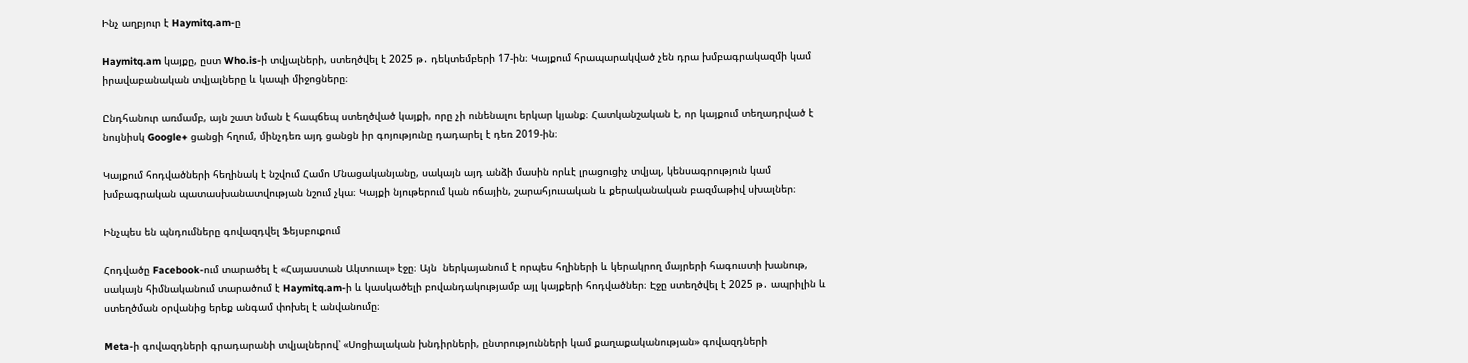Ինչ աղբյուր է Haymitq.am-ը

Haymitq.am կայքը, ըստ Who.is-ի տվյալների, ստեղծվել է 2025 թ․ դեկտեմբերի 17-ին։ Կայքում հրապարակված չեն դրա խմբագրակազմի կամ իրավաբանական տվյալները և կապի միջոցները։

Ընդհանուր առմամբ, այն շատ նման է հապճեպ ստեղծված կայքի, որը չի ունենալու երկար կյանք։ Հատկանշական է, որ կայքում տեղադրված է նույնիսկ Google+ ցանցի հղում, մինչդեռ այդ ցանցն իր գոյությունը դադարել է դեռ 2019-ին։

Կայքում հոդվածների հեղինակ է նշվում Համո Մնացականյանը, սակայն այդ անձի մասին որևէ լրացուցիչ տվյալ, կենսագրություն կամ խմբագրական պատասխանատվության նշում չկա։ Կայքի նյութերում կան ոճային, շարահյուսական և քերականական բազմաթիվ սխալներ։

Ինչպես են պնդումները գովազդվել Ֆեյսբուքում

Հոդվածը Facebook-ում տարածել է «Հայաստան Ակտուալ» էջը։ Այն  ներկայանում է որպես հղիների և կերակրող մայրերի հագուստի խանութ, սակայն հիմնականում տարածում է Haymitq.am-ի և կասկածելի բովանդակությամբ այլ կայքերի հոդվածներ։ Էջը ստեղծվել է 2025 թ․ ապրիլին և ստեղծման օրվանից երեք անգամ փոխել է անվանումը։

Meta-ի գովազդների գրադարանի տվյալներով՝ «Սոցիալական խնդիրների, ընտրությունների կամ քաղաքականության» գովազդների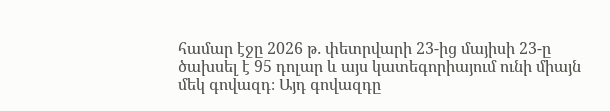համար էջը 2026 թ․ փետրվարի 23-ից մայիսի 23-ը ծախսել է 95 դոլար և այս կատեգորիայում ունի միայն մեկ գովազդ։ Այդ գովազդը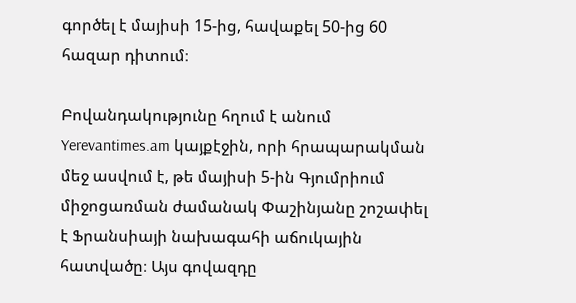գործել է մայիսի 15-ից, հավաքել 50-ից 60 հազար դիտում։

Բովանդակությունը հղում է անում Yerevantimes.am կայքէջին, որի հրապարակման մեջ ասվում է, թե մայիսի 5-ին Գյումրիում միջոցառման ժամանակ Փաշինյանը շոշափել է Ֆրանսիայի նախագահի աճուկային հատվածը։ Այս գովազդը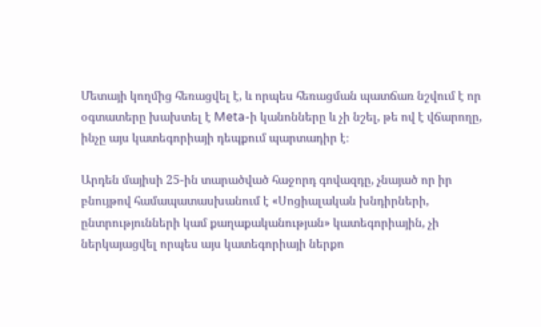Մետայի կողմից հեռացվել է, և որպես հեռացման պատճառ նշվում է որ օգտատերը խախտել է Meta-ի կանոնները և չի նշել, թե ով է վճարողը, ինչը այս կատեգորիայի դեպքում պարտադիր է։

Արդեն մայիսի 25-ին տարածված հաջորդ գովազդը, չնայած որ իր բնույթով համապատասխանում է «Սոցիալական խնդիրների, ընտրությունների կամ քաղաքականության» կատեգորիային, չի ներկայացվել որպես այս կատեգորիայի ներքո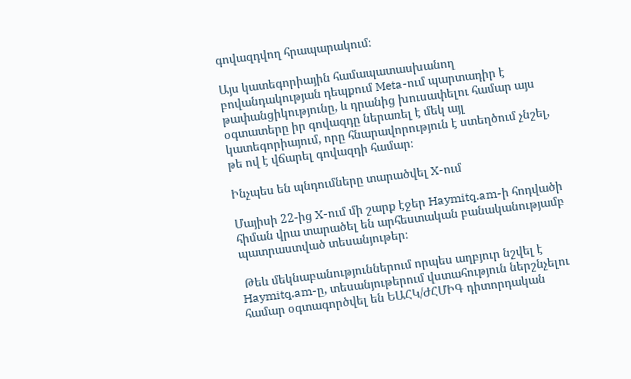գովազդվող հրապարակում։

Այս կատեգորիային համապատասխանող բովանդակության դեպքում Meta-ում պարտադիր է թափանցիկությունը, և դրանից խուսափելու համար այս օգտատերը իր գովազդը ներառել է մեկ այլ կատեգորիայում, որը հնարավորություն է ստեղծում չնշել, թե ով է վճարել գովազդի համար։

Ինչպես են պնդումները տարածվել X-ում

Մայիսի 22-ից X-ում մի շարք էջեր Haymitq.am-ի հոդվածի հիման վրա տարածել են արհեստական բանականությամբ պատրաստված տեսանյութեր։

 Թեև մեկնաբանություններում որպես աղբյուր նշվել է Haymitq.am-ը, տեսանյութերում վստահություն ներշնչելու համար օգտագործվել են ԵԱՀԿ/ԺՀՄԻԳ դիտորդական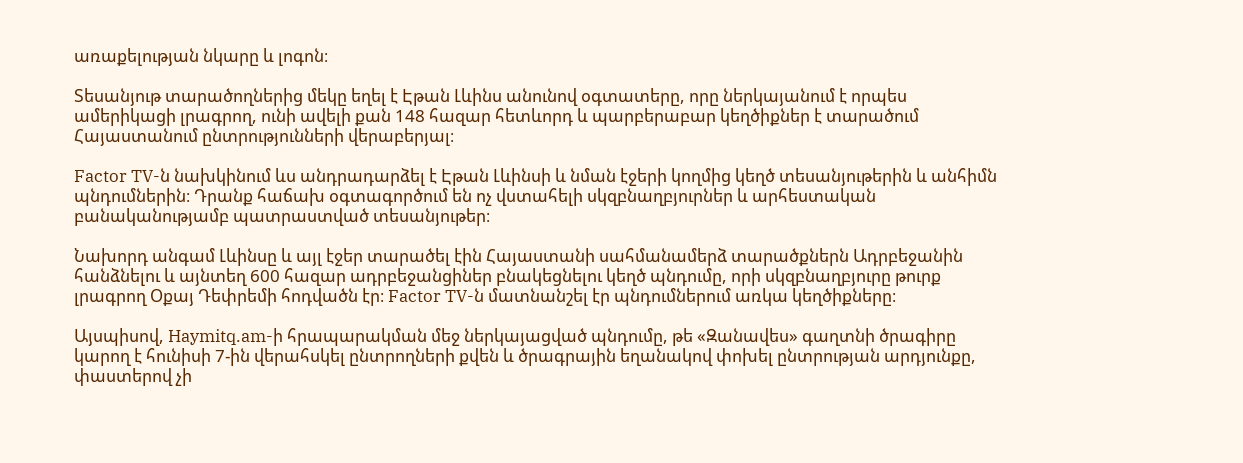առաքելության նկարը և լոգոն։

Տեսանյութ տարածողներից մեկը եղել է Էթան Լևինս անունով օգտատերը, որը ներկայանում է որպես ամերիկացի լրագրող, ունի ավելի քան 148 հազար հետևորդ և պարբերաբար կեղծիքներ է տարածում Հայաստանում ընտրությունների վերաբերյալ։

Factor TV-ն նախկինում ևս անդրադարձել է Էթան Լևինսի և նման էջերի կողմից կեղծ տեսանյութերին և անհիմն պնդումներին։ Դրանք հաճախ օգտագործում են ոչ վստահելի սկզբնաղբյուրներ և արհեստական բանականությամբ պատրաստված տեսանյութեր։

Նախորդ անգամ Լևինսը և այլ էջեր տարածել էին Հայաստանի սահմանամերձ տարածքներն Ադրբեջանին հանձնելու և այնտեղ 600 հազար ադրբեջանցիներ բնակեցնելու կեղծ պնդումը, որի սկզբնաղբյուրը թուրք լրագրող Օքայ Դեփրեմի հոդվածն էր։ Factor TV-ն մատնանշել էր պնդումներում առկա կեղծիքները։

Այսպիսով, Haymitq.am-ի հրապարակման մեջ ներկայացված պնդումը, թե «Զանավես» գաղտնի ծրագիրը կարող է հունիսի 7-ին վերահսկել ընտրողների քվեն և ծրագրային եղանակով փոխել ընտրության արդյունքը, փաստերով չի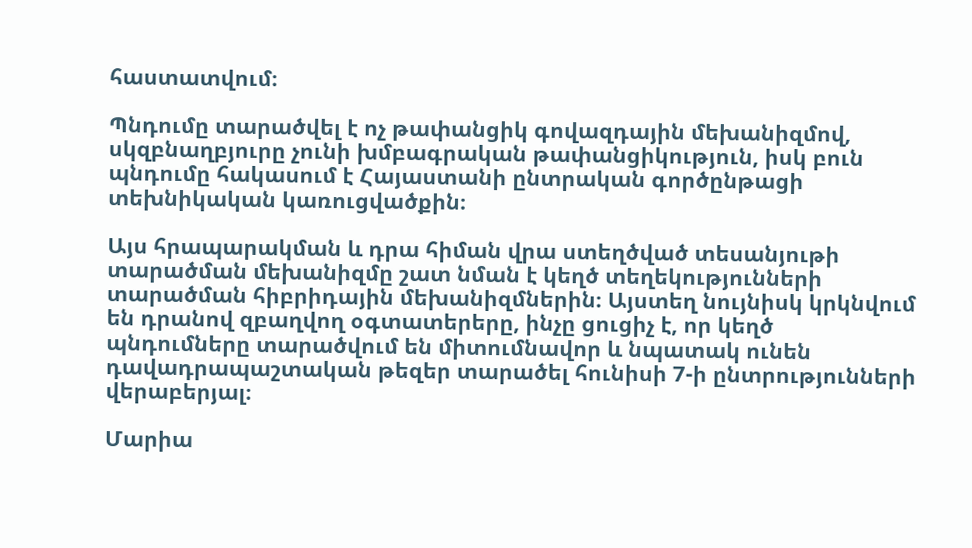հաստատվում։

Պնդումը տարածվել է ոչ թափանցիկ գովազդային մեխանիզմով, սկզբնաղբյուրը չունի խմբագրական թափանցիկություն, իսկ բուն պնդումը հակասում է Հայաստանի ընտրական գործընթացի տեխնիկական կառուցվածքին։

Այս հրապարակման և դրա հիման վրա ստեղծված տեսանյութի տարածման մեխանիզմը շատ նման է կեղծ տեղեկությունների տարածման հիբրիդային մեխանիզմներին։ Այստեղ նույնիսկ կրկնվում են դրանով զբաղվող օգտատերերը, ինչը ցուցիչ է, որ կեղծ պնդումները տարածվում են միտումնավոր և նպատակ ունեն դավադրապաշտական թեզեր տարածել հունիսի 7-ի ընտրությունների վերաբերյալ։

Մարիա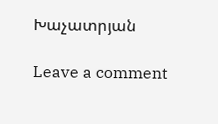Խաչատրյան

Leave a comment